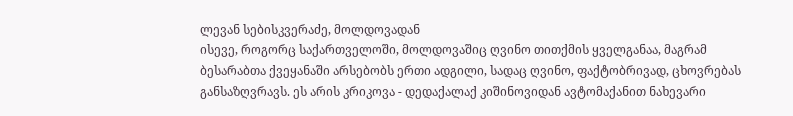ლევან სებისკვერაძე, მოლდოვადან
ისევე, როგორც საქართველოში, მოლდოვაშიც ღვინო თითქმის ყველგანაა, მაგრამ ბესარაბთა ქვეყანაში არსებობს ერთი ადგილი, სადაც ღვინო, ფაქტობრივად, ცხოვრებას განსაზღვრავს. ეს არის კრიკოვა - დედაქალაქ კიშინოვიდან ავტომაქანით ნახევარი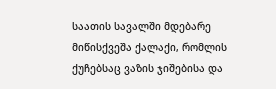საათის სავალში მდებარე მიწისქვეშა ქალაქი, რომლის ქუჩებსაც ვაზის ჯიშებისა და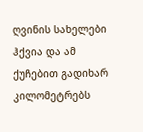ღვინის სახელები ჰქვია და ამ ქუჩებით გადიხარ კილომეტრებს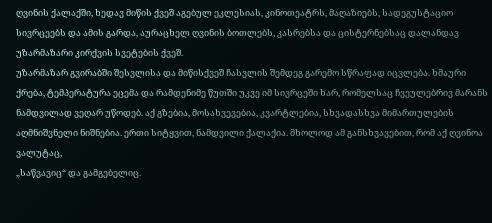ღვინის ქალაქში, ხედავ მიწის ქვეშ აგებულ ეკლესიას, კინოთეატრს, მაღაზიებს, სადეგუსტაციო სივრცეებს და ამის გარდა, აურაცხელ ღვინის ბოთლებს, კასრებსა და ცისტერნებსაც დალანდავ უზარმაზარი კირქვის სვეტების ქვეშ.
უზარმაზარ გვირაბში შესვლისა და მიწისქვეშ ჩასვლის შემდეგ გარემო სწრაფად იცვლება. ხმაური ქრება, ტემპერატურა ეცემა და რამდენიმე წუთში უკვე იმ სივრცეში ხარ, რომელსაც ჩვეულებრივ მარანს ნამდვილად ვეღარ უწოდებ. აქ გზებია, მოსახვევებია, კვარტლებია, სხვადასხვა მიმართულების აღმნიშვნელი ნიშნებია. ერთი სიტყვით, ნამდვილი ქალაქია. მხოლოდ ამ განსხვავებით, რომ აქ ღვინოა ვალუტაც,
„საწვავიც“ და გამგებელიც.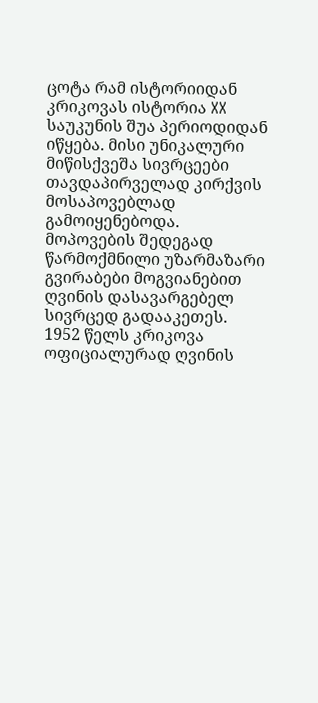ცოტა რამ ისტორიიდან
კრიკოვას ისტორია XX საუკუნის შუა პერიოდიდან იწყება. მისი უნიკალური მიწისქვეშა სივრცეები თავდაპირველად კირქვის მოსაპოვებლად გამოიყენებოდა. მოპოვების შედეგად წარმოქმნილი უზარმაზარი გვირაბები მოგვიანებით ღვინის დასავარგებელ სივრცედ გადააკეთეს.
1952 წელს კრიკოვა ოფიციალურად ღვინის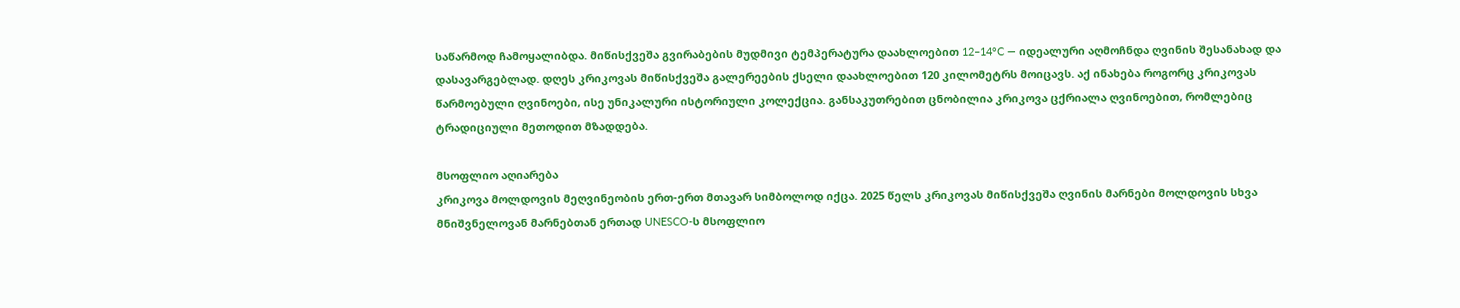საწარმოდ ჩამოყალიბდა. მიწისქვეშა გვირაბების მუდმივი ტემპერატურა დაახლოებით 12–14°C — იდეალური აღმოჩნდა ღვინის შესანახად და დასავარგებლად. დღეს კრიკოვას მიწისქვეშა გალერეების ქსელი დაახლოებით 120 კილომეტრს მოიცავს. აქ ინახება როგორც კრიკოვას წარმოებული ღვინოები, ისე უნიკალური ისტორიული კოლექცია. განსაკუთრებით ცნობილია კრიკოვა ცქრიალა ღვინოებით, რომლებიც ტრადიციული მეთოდით მზადდება.

მსოფლიო აღიარება
კრიკოვა მოლდოვის მეღვინეობის ერთ-ერთ მთავარ სიმბოლოდ იქცა. 2025 წელს კრიკოვას მიწისქვეშა ღვინის მარნები მოლდოვის სხვა მნიშვნელოვან მარნებთან ერთად UNESCO-ს მსოფლიო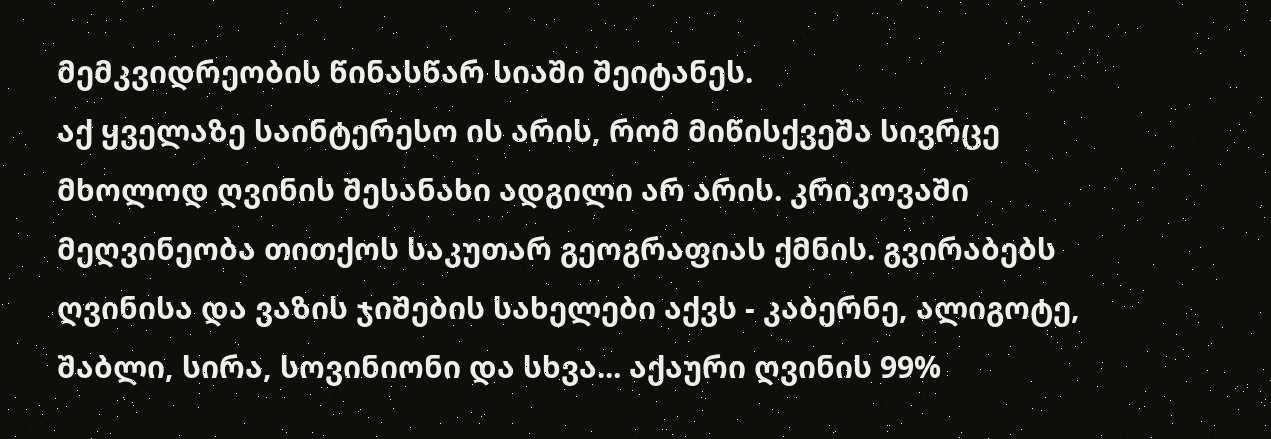მემკვიდრეობის წინასწარ სიაში შეიტანეს.
აქ ყველაზე საინტერესო ის არის, რომ მიწისქვეშა სივრცე მხოლოდ ღვინის შესანახი ადგილი არ არის. კრიკოვაში მეღვინეობა თითქოს საკუთარ გეოგრაფიას ქმნის. გვირაბებს ღვინისა და ვაზის ჯიშების სახელები აქვს - კაბერნე, ალიგოტე, შაბლი, სირა, სოვინიონი და სხვა... აქაური ღვინის 99%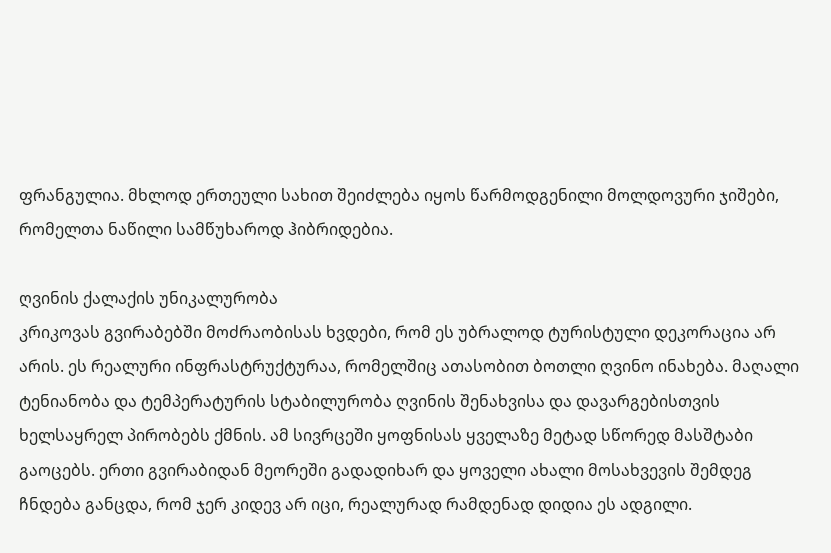ფრანგულია. მხლოდ ერთეული სახით შეიძლება იყოს წარმოდგენილი მოლდოვური ჯიშები, რომელთა ნაწილი სამწუხაროდ ჰიბრიდებია.

ღვინის ქალაქის უნიკალურობა
კრიკოვას გვირაბებში მოძრაობისას ხვდები, რომ ეს უბრალოდ ტურისტული დეკორაცია არ არის. ეს რეალური ინფრასტრუქტურაა, რომელშიც ათასობით ბოთლი ღვინო ინახება. მაღალი ტენიანობა და ტემპერატურის სტაბილურობა ღვინის შენახვისა და დავარგებისთვის ხელსაყრელ პირობებს ქმნის. ამ სივრცეში ყოფნისას ყველაზე მეტად სწორედ მასშტაბი გაოცებს. ერთი გვირაბიდან მეორეში გადადიხარ და ყოველი ახალი მოსახვევის შემდეგ ჩნდება განცდა, რომ ჯერ კიდევ არ იცი, რეალურად რამდენად დიდია ეს ადგილი.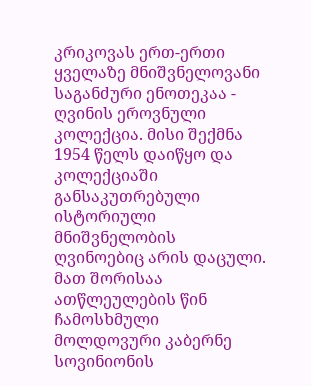კრიკოვას ერთ-ერთი ყველაზე მნიშვნელოვანი საგანძური ენოთეკაა - ღვინის ეროვნული კოლექცია. მისი შექმნა 1954 წელს დაიწყო და კოლექციაში განსაკუთრებული ისტორიული მნიშვნელობის ღვინოებიც არის დაცული. მათ შორისაა ათწლეულების წინ ჩამოსხმული მოლდოვური კაბერნე სოვინიონის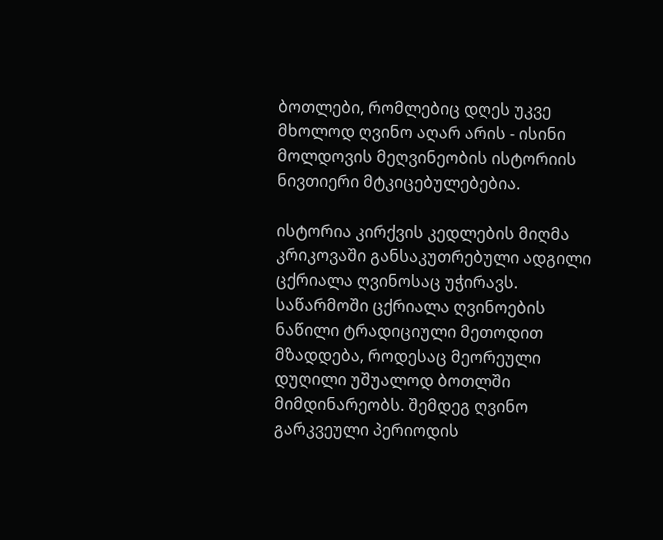ბოთლები, რომლებიც დღეს უკვე მხოლოდ ღვინო აღარ არის - ისინი მოლდოვის მეღვინეობის ისტორიის ნივთიერი მტკიცებულებებია.

ისტორია კირქვის კედლების მიღმა
კრიკოვაში განსაკუთრებული ადგილი ცქრიალა ღვინოსაც უჭირავს. საწარმოში ცქრიალა ღვინოების ნაწილი ტრადიციული მეთოდით მზადდება, როდესაც მეორეული დუღილი უშუალოდ ბოთლში მიმდინარეობს. შემდეგ ღვინო გარკვეული პერიოდის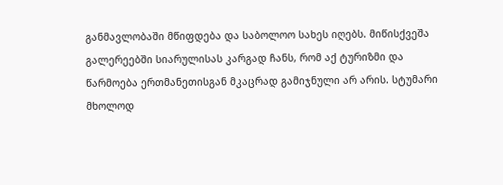განმავლობაში მწიფდება და საბოლოო სახეს იღებს. მიწისქვეშა გალერეებში სიარულისას კარგად ჩანს, რომ აქ ტურიზმი და წარმოება ერთმანეთისგან მკაცრად გამიჯნული არ არის. სტუმარი მხოლოდ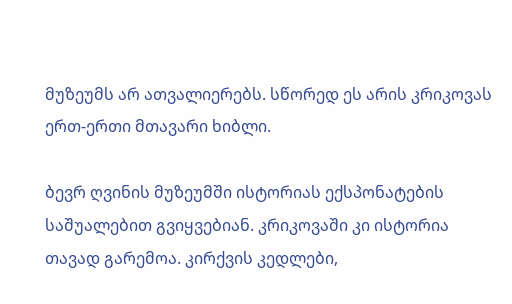მუზეუმს არ ათვალიერებს. სწორედ ეს არის კრიკოვას ერთ-ერთი მთავარი ხიბლი.

ბევრ ღვინის მუზეუმში ისტორიას ექსპონატების საშუალებით გვიყვებიან. კრიკოვაში კი ისტორია თავად გარემოა. კირქვის კედლები,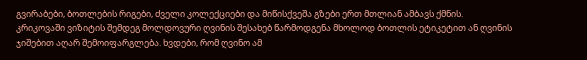გვირაბები, ბოთლების რიგები, ძველი კოლექციები და მიწისქვეშა გზები ერთ მთლიან ამბავს ქმნის.
კრიკოვაში ვიზიტის შემდეგ მოლდოვური ღვინის შესახებ წარმოდგენა მხოლოდ ბოთლის ეტიკეტით ან ღვინის ჯიშებით აღარ შემოიფარგლება. ხვდები, რომ ღვინო ამ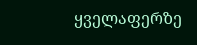ყველაფერზე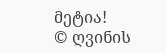მეტია!
© ღვინის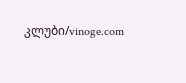კლუბი/vinoge.com